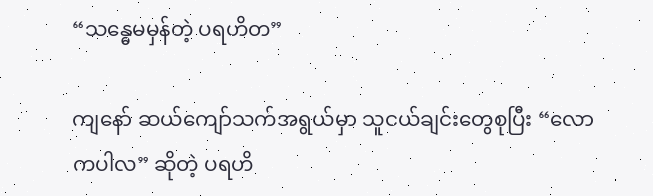“သန္ဓေမမှန်တဲ့ ပရဟိတ”

ကျနော် ဆယ်ကျော်သက်အရွယ်မှာ သူငယ်ချင်းတွေစုပြီး “လောကပါလ” ဆိုတဲ့ ပရဟိ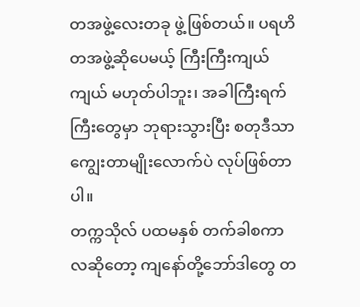တအဖွဲ့လေးတခု ဖွဲ့ဖြစ်တယ်။ ပရဟိတအဖွဲ့ဆိုပေမယ့် ကြီးကြီးကျယ်ကျယ် မဟုတ်ပါဘူး၊ အခါကြီးရက်ကြီးတွေမှာ ဘုရားသွားပြီး စတုဒီသာ ကျွေးတာမျိုးလောက်ပဲ လုပ်ဖြစ်တာပါ။
တက္ကသိုလ် ပထမနှစ် တက်ခါစကာလဆိုတော့ ကျနော်တို့ဘော်ဒါတွေ တ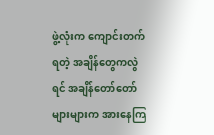ဖွဲ့လုံးက ကျောင်းတက်ရတဲ့ အချိန်တွေကလွဲရင် အချိန်တော်တော်များများက အားနေကြ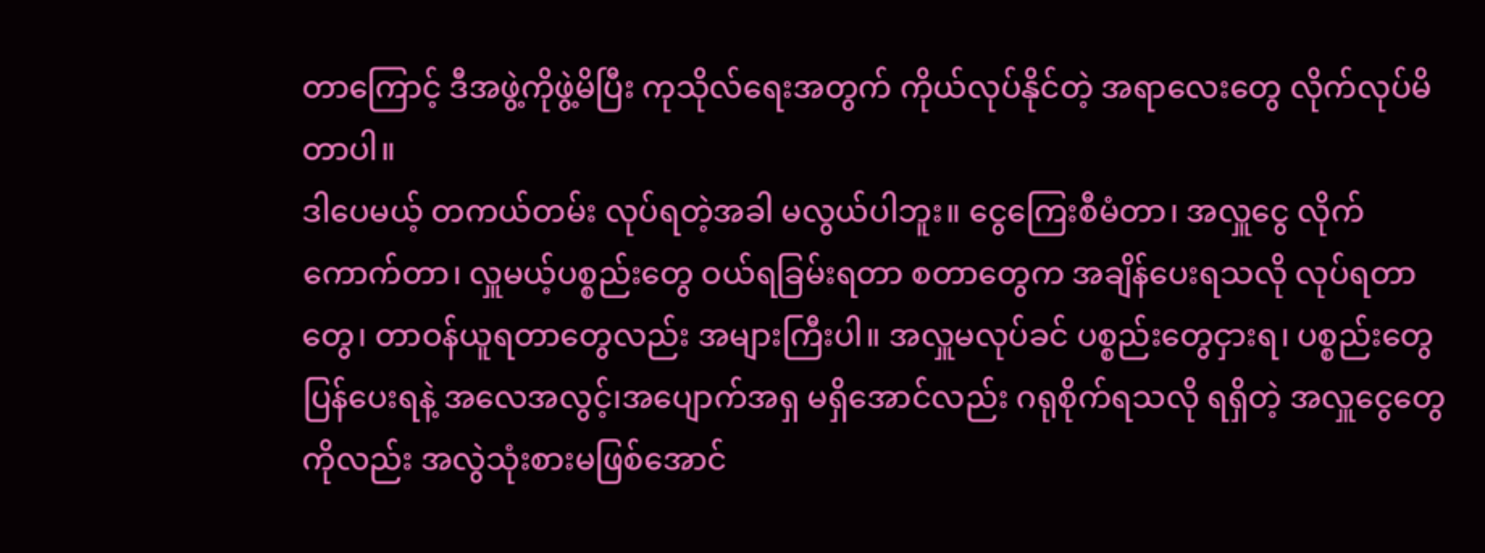တာကြောင့် ဒီအဖွဲ့ကိုဖွဲ့မိပြီး ကုသိုလ်ရေးအတွက် ကိုယ်လုပ်နိုင်တဲ့ အရာလေးတွေ လိုက်လုပ်မိတာပါ။
ဒါပေမယ့် တကယ်တမ်း လုပ်ရတဲ့အခါ မလွယ်ပါဘူး။ ငွေကြေးစီမံတာ၊ အလှူငွေ လိုက်ကောက်တာ၊ လှူမယ့်ပစ္စည်းတွေ ဝယ်ရခြမ်းရတာ စတာတွေက အချိန်ပေးရသလို လုပ်ရတာတွေ၊ တာဝန်ယူရတာတွေလည်း အများကြီးပါ။ အလှူမလုပ်ခင် ပစ္စည်းတွေငှားရ၊ ပစ္စည်းတွေပြန်ပေးရနဲ့ အလေအလွင့်၊အပျောက်အရှ မရှိအောင်လည်း ဂရုစိုက်ရသလို ရရှိတဲ့ အလှူငွေတွေကိုလည်း အလွဲသုံးစားမဖြစ်အောင်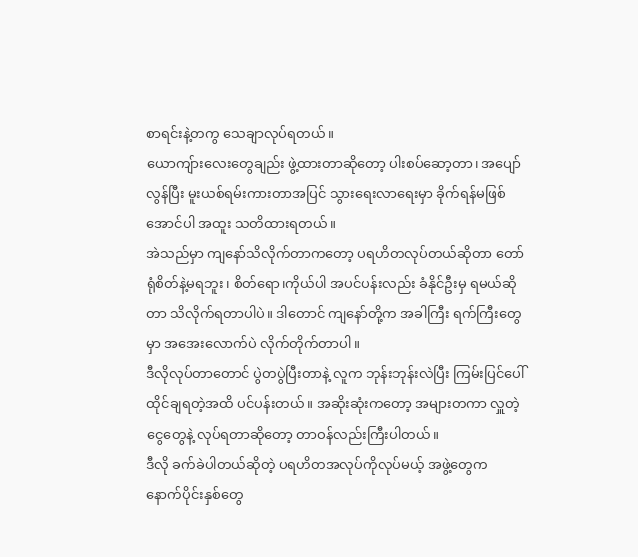စာရင်းနဲ့တကွ သေချာလုပ်ရတယ်။
ယောကျ်ားလေးတွေချည်း ဖွဲ့ထားတာဆိုတော့ ပါးစပ်ဆော့တာ၊ အပျော်လွန်ပြီး မူးယစ်ရမ်းကားတာအပြင် သွားရေးလာရေးမှာ ခိုက်ရန်မဖြစ်အောင်ပါ အထူး သတိထားရတယ်။
အဲသည်မှာ ကျနော်သိလိုက်တာကတော့ ပရဟိတလုပ်တယ်ဆိုတာ တော်ရုံစိတ်နဲ့မရဘူး၊ စိတ်ရော၊ကိုယ်ပါ အပင်ပန်းလည်း ခံနိုင်ဦးမှ ရမယ်ဆိုတာ သိလိုက်ရတာပါပဲ။ ဒါတောင် ကျနော်တို့က အခါကြီး ရက်ကြီးတွေမှာ အအေးလောက်ပဲ လိုက်တိုက်တာပါ။
ဒီလိုလုပ်တာတောင် ပွဲတပွဲပြီးတာနဲ့ လူက ဘုန်းဘုန်းလဲပြီး ကြမ်းပြင်ပေါ် ထိုင်ချရတဲ့အထိ ပင်ပန်းတယ်။ အဆိုးဆုံးကတော့ အများတကာ လှူတဲ့ငွေတွေနဲ့ လုပ်ရတာဆိုတော့ တာဝန်လည်းကြီးပါတယ်။
ဒီလို ခက်ခဲပါတယ်ဆိုတဲ့ ပရဟိတအလုပ်ကိုလုပ်မယ့် အဖွဲ့တွေက နောက်ပိုင်းနှစ်တွေ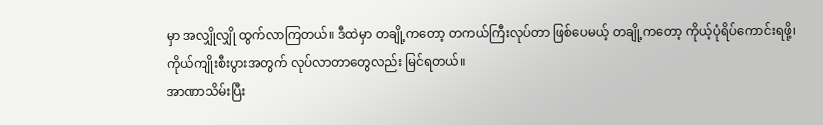မှာ အလျှိုလျှို ထွက်လာကြတယ်။ ဒီထဲမှာ တချို့ကတော့ တကယ်ကြီးလုပ်တာ ဖြစ်ပေမယ့် တချို့ကတော့ ကိုယ့်ပုံရိပ်ကောင်းရဖို့၊ ကိုယ်ကျိုးစီးပွားအတွက် လုပ်လာတာတွေလည်း မြင်ရတယ်။
အာဏာသိမ်းပြီး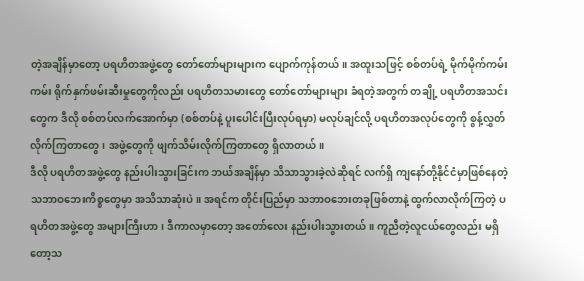တဲ့အချိန်မှာတော့ ပရဟိတအဖွဲ့တွေ တော်တော်များများက ပျောက်ကုန်တယ်။ အထူးသဖြင့် စစ်တပ်ရဲ့ မိုက်မိုက်ကမ်းကမ်း ရိုက်နှက်ဖမ်းဆီးမှုတွေကိုလည်း ပရဟိတသမားတွေ တော်တော်များများ ခံရတဲ့အတွက် တချို့ ပရဟိတအသင်းတွေက ဒီလို စစ်တပ်လက်အောက်မှာ (စစ်တပ်နဲ့ ပူးပေါင်းပြီးလုပ်ရမှာ) မလုပ်ချင်လို့ ပရဟိတအလုပ်တွေကို စွန့်လွှတ်လိုက်ကြတာတွေ၊ အဖွဲ့တွေကို ဖျက်သိမ်းလိုက်ကြတာတွေ ရှိလာတယ်။
ဒီလို ပရဟိတအဖွဲ့တွေ နည်းပါးသွားခြင်းက ဘယ်အချိန်မှာ သိသာသွားခဲ့လဲဆိုရင် လက်ရှိ ကျနော်တို့နိုင်ငံမှာဖြစ်နေတဲ့ သဘာဝဘေးကိစ္စတွေမှာ အသိသာဆုံးပဲ။ အရင်က တိုင်းပြည်မှာ သဘာဝဘေးတခုဖြစ်တာနဲ့ ထွက်လာလိုက်ကြတဲ့ ပရဟိတအဖွဲ့တွေ အများကြီးဟာ၊ ဒီကာလမှာတော့ အတော်လေး နည်းပါးသွားတယ်။ ကူညီတဲ့လူငယ်တွေလည်း မရှိတော့သ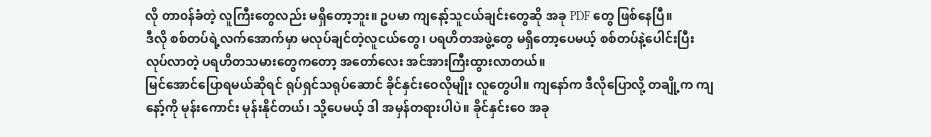လို တာ၀န်ခံတဲ့ လူကြီးတွေလည်း မရှိတော့ဘူး။ ဥပမာ ကျနော့်သူငယ်ချင်းတွေဆို အခု PDF တွေ ဖြစ်နေပြီ။
ဒီလို စစ်တပ်ရဲ့လက်အောက်မှာ မလုပ်ချင်တဲ့လူငယ်တွေ၊ ပရဟိတအဖွဲ့တွေ မရှိတော့ပေမယ့် စစ်တပ်နဲ့ပေါင်းပြီး လုပ်လာတဲ့ ပရဟိတသမားတွေကတော့ အတော်လေး အင်အားကြီးထွားလာတယ်။
မြင်အောင်ပြောရမယ်ဆိုရင် ရုပ်ရှင်သရုပ်ဆောင် ခိုင်နှင်းဝေလိုမျိုး လူတွေပါ။ ကျနော်က ဒီလိုပြောလို့ တချို့က ကျနော့်ကို မုန်းကောင်း မုန်းနိုင်တယ်၊ သို့ပေမယ့် ဒါ အမှန်တရားပါပဲ။ ခိုင်နှင်းဝေ အခု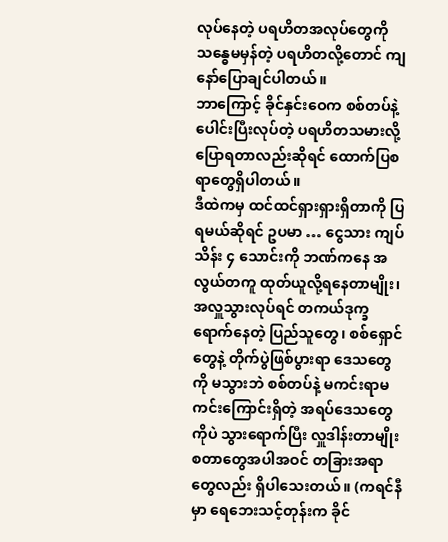လုပ်နေတဲ့ ပရဟိတအလုပ်တွေကို သန္ဓေမမှန်တဲ့ ပရဟိတလို့တောင် ကျနော်ပြောချင်ပါတယ်။
ဘာကြောင့် ခိုင်နှင်းဝေက စစ်တပ်နဲ့ပေါင်းပြီးလုပ်တဲ့ ပရဟိတသမားလို့ ပြောရတာလည်းဆိုရင် ထောက်ပြစရာတွေရှိပါတယ်။
ဒီထဲကမှ ထင်ထင်ရှားရှားရှိတာကို ပြရမယ်ဆိုရင် ဥပမာ … ငွေသား ကျပ်သိန်း ၄ သောင်းကို ဘဏ်ကနေ အလွယ်တကူ ထုတ်ယူလို့ရနေတာမျိုး၊ အလှူသွားလုပ်ရင် တကယ်ဒုက္ခရောက်နေတဲ့ ပြည်သူတွေ၊ စစ်ရှောင်တွေနဲ့ တိုက်ပွဲဖြစ်ပွားရာ ဒေသတွေကို မသွားဘဲ စစ်တပ်နဲ့ မကင်းရာမကင်းကြောင်းရှိတဲ့ အရပ်ဒေသတွေကိုပဲ သွားရောက်ပြီး လှူဒါန်းတာမျိုး စတာတွေအပါအဝင် တခြားအရာတွေလည်း ရှိပါသေးတယ်။ (ကရင်နီမှာ ရေဘေးသင့်တုန်းက ခိုင်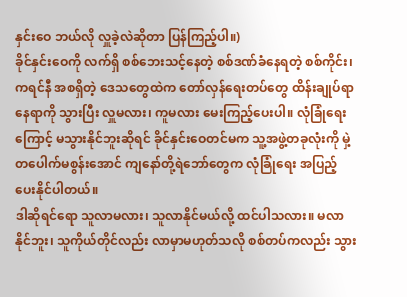နှင်းဝေ ဘယ်လို လှူခဲ့လဲဆိုတာ ပြန်ကြည့်ပါ။)
ခိုင်နှင်းဝေကို လက်ရှိ စစ်ဘေးသင့်နေတဲ့ စစ်ဒဏ်ခံနေရတဲ့ စစ်ကိုင်း၊ ကရင်နီ အစရှိတဲ့ ဒေသတွေထဲက တော်လှန်ရေးတပ်တွေ ထိန်းချုပ်ရာနေရာကို သွားပြီး လှူမလား၊ ကူမလား မေးကြည့်ပေးပါ။ လုံခြုံရေးကြောင့် မသွားနိုင်ဘူးဆိုရင် ခိုင်နှင်းဝေတင်မက သူ့အဖွဲ့တခုလုံးကို မှဲ့တပေါက်မစွန်းအောင် ကျနော်တို့ရဲဘော်တွေက လုံခြုံရေး အပြည့်ပေးနိုင်ပါတယ်။
ဒါဆိုရင်ရော သူလာမလား၊ သူလာနိုင်မယ်လို့ ထင်ပါသလား။ မလာနိုင်ဘူး၊ သူကိုယ်တိုင်လည်း လာမှာမဟုတ်သလို စစ်တပ်ကလည်း သွား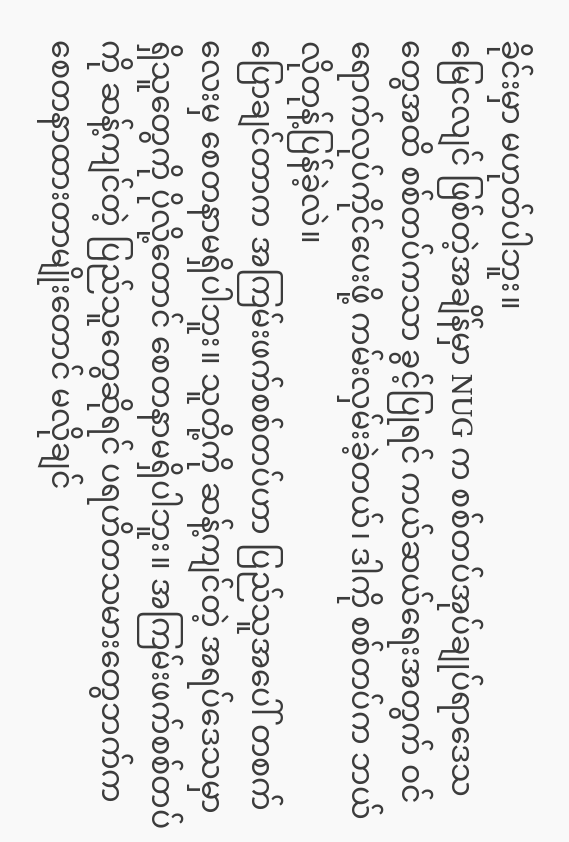ခိုင်းမှာ မဟုတ်ပါဘူး။
မြေငလျင် ဖြစ်တဲ့အချိန်မှာ NUG က စစ်တပ်အုပ်ချုပ်ရာဒေသတွေအထိ စစ်တပ်ကသာ ခွင့်ပြုရင် ကယ်ဆယ်ရေးအတွက် ဝင်ရောက်လုပ်ကိုင်ပေးဖို့ ကမ်းလှမ်းခဲ့တယ်၊ ဒါကို စစ်တပ်က ဘယ်လိုတုန့်ပြန်ခဲ့လဲ။
ပြောချင်တာက အကြမ်းဖက်စစ်တပ်ဟာ ပြည်သူအပေါ် တစက်လေးမှ စေတနာမရှိပါဘူး။ သူတို့ကို ဆန့်ကျင်တဲ့ အရပ်ဒေသမှာ ရှိသူတွေကို ပိုလို့တောင် စေတနာမရှိပါဘူး။ အကြမ်းဖက်စစ်တပ်ကို ဆန့်ကျင်တဲ့ ပြည်သူတွေဆိုရင် ပရဟိတသမားတွေဘက်က စေတနာထားတာမျိုးတောင် မလိုချင်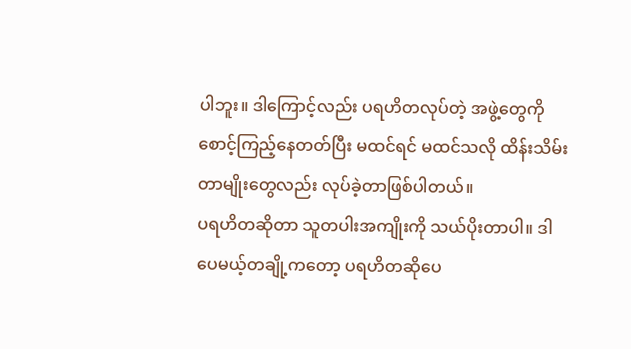ပါဘူး။ ဒါကြောင့်လည်း ပရဟိတလုပ်တဲ့ အဖွဲ့တွေကို စောင့်ကြည့်နေတတ်ပြီး မထင်ရင် မထင်သလို ထိန်းသိမ်းတာမျိုးတွေလည်း လုပ်ခဲ့တာဖြစ်ပါတယ်။
ပရဟိတဆိုတာ သူတပါးအကျိုးကို သယ်ပိုးတာပါ။ ဒါပေမယ့်တချို့ကတော့ ပရဟိတဆိုပေ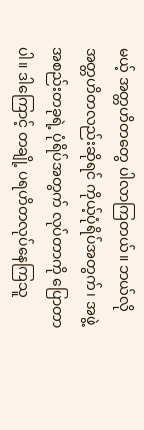မယ့် အတ္တဟိတတွေ ပါလာကြတယ်။ ဘယ်လို အတ္တဟိတလည်းဆိုရင် ကိုယ့်ပုံရိပ်အတွက်၊ အဖွဲ့အစည်းတခုရဲ့ ပုံရိပ်အတွက် လုပ်တာကို ပြောတာပါ။ ဒါကြောင့် တချို့ ပရဟိတလုပ်နေကြသူ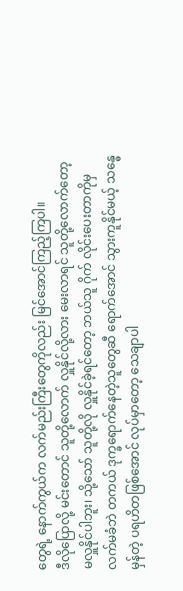တွေရဲ့ နောက်ကွယ်က လက်မည်းကြီးတွေကိုလည်း မြင်အောင်ကြည့်ကြပါ။
ဒီလိုပြောလို့ မင်းတောင် သူတို့လောက် လှူနိုင်လို့လား မေးလာရင် သူတို့လောက်တော့ မလှူနိုင်ပါဘူး၊ သို့သော် သူတို့လို လှူနိုင်ခဲ့ရင်တော့ ဘယ်သူ ဂိုက် လိုင်းပေးတာကိုမှ လက်မခံဘဲ တကယ် ဒုက္ခရောက်နေတဲ့သူတွေဆီ ရောက်အောင် သွားကူနိုင်မယ့် သန္ဓေမှန်တဲ့ ပရဟိတဖြစ်အောင် လုပ်မှာတော့ သေချာပါ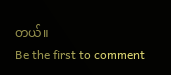တယ်။
Be the first to comment